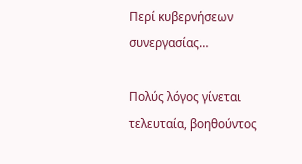Περί κυβερνήσεων συνεργασίας…

Πολύς λόγος γίνεται τελευταία, βοηθούντος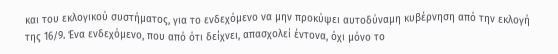και του εκλογικού συστήματος, για το ενδεχόμενο να μην προκύψει αυτοδύναμη κυβέρνηση από την εκλογή της 16/9. Ένα ενδεχόμενο, που από ότι δείχνει, απασχολεί έντονα, όχι μόνο το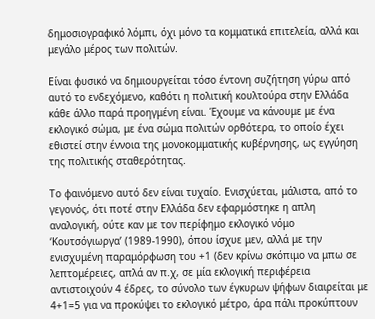δημοσιογραφικό λόμπι, όχι μόνο τα κομματικά επιτελεία, αλλά και μεγάλο μέρος των πολιτών.

Είναι φυσικό να δημιουργείται τόσο έντονη συζήτηση γύρω από αυτό το ενδεχόμενο, καθότι η πολιτική κουλτούρα στην Ελλάδα κάθε άλλο παρά προηγμένη είναι. Έχουμε να κάνουμε με ένα εκλογικό σώμα, με ένα σώμα πολιτών ορθότερα, το οποίο έχει εθιστεί στην έννοια της μονοκομματικής κυβέρνησης, ως εγγύηση της πολιτικής σταθερότητας.

Το φαινόμενο αυτό δεν είναι τυχαίο. Ενισχύεται, μάλιστα, από το γεγονός, ότι ποτέ στην Ελλάδα δεν εφαρμόστηκε η απλη αναλογική, ούτε καν με τον περίφημο εκλογικό νόμο ‘Κουτσόγιωργα’ (1989-1990), όπου ίσχυε μεν, αλλά με την ενισχυμένη παραμόρφωση του +1 (δεν κρίνω σκόπιμο να μπω σε λεπτομέρειες, απλά αν π.χ, σε μία εκλογική περιφέρεια αντιστοιχούν 4 έδρες, το σύνολο των έγκυρων ψήφων διαιρείται με 4+1=5 για να προκύψει το εκλογικό μέτρο, άρα πάλι προκύπτουν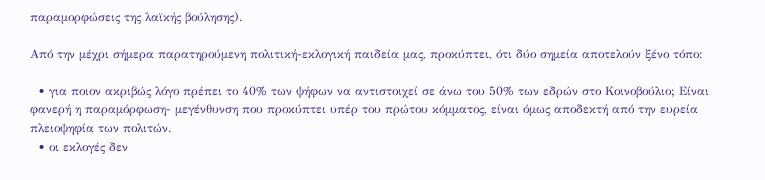παραμορφώσεις της λαϊκής βούλησης).

Από την μέχρι σήμερα παρατηρούμενη πολιτική-εκλογική παιδεία μας, προκύπτει, ότι δύο σημεία αποτελούν ξένο τόπο:

  • για ποιον ακριβώς λόγο πρέπει το 40% των ψήφων να αντιστοιχεί σε άνω του 50% των εδρών στο Κοινοβούλιο; Είναι φανερή η παραμόρφωση- μεγένθυνση που προκύπτει υπέρ του πρώτου κόμματος, είναι όμως αποδεκτή από την ευρεία πλειοψηφία των πολιτών.
  • οι εκλογές δεν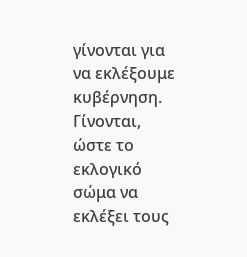γίνονται για να εκλέξουμε κυβέρνηση. Γίνονται, ώστε το εκλογικό σώμα να εκλέξει τους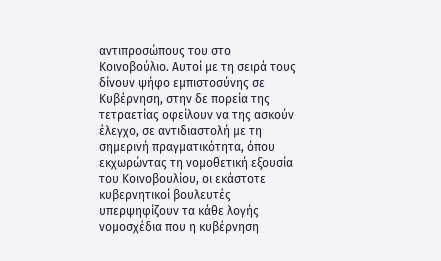αντιπροσώπους του στο Κοινοβούλιο. Αυτοί με τη σειρά τους δίνουν ψήφο εμπιστοσύνης σε Κυβέρνηση, στην δε πορεία της τετραετίας οφείλουν να της ασκούν έλεγχο, σε αντιδιαστολή με τη σημερινή πραγματικότητα, όπου εκχωρώντας τη νομοθετική εξουσία του Κοινοβουλίου, οι εκάστοτε κυβερνητικοί βουλευτές υπερψηφίζουν τα κάθε λογής νομοσχέδια που η κυβέρνηση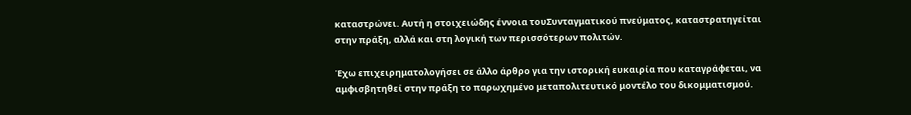καταστρώνει. Αυτή η στοιχειώδης έννοια τουΣυνταγματικού πνεύματος, καταστρατηγείται στην πράξη, αλλά και στη λογική των περισσότερων πολιτών.

Έχω επιχειρηματολογήσει σε άλλο άρθρο για την ιστορική ευκαιρία που καταγράφεται, να αμφισβητηθεί στην πράξη το παρωχημένο μεταπολιτευτικό μοντέλο του δικομματισμού.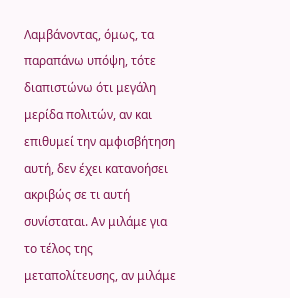Λαμβάνοντας, όμως, τα παραπάνω υπόψη, τότε διαπιστώνω ότι μεγάλη μερίδα πολιτών, αν και επιθυμεί την αμφισβήτηση αυτή, δεν έχει κατανοήσει ακριβώς σε τι αυτή συνίσταται. Αν μιλάμε για το τέλος της μεταπολίτευσης, αν μιλάμε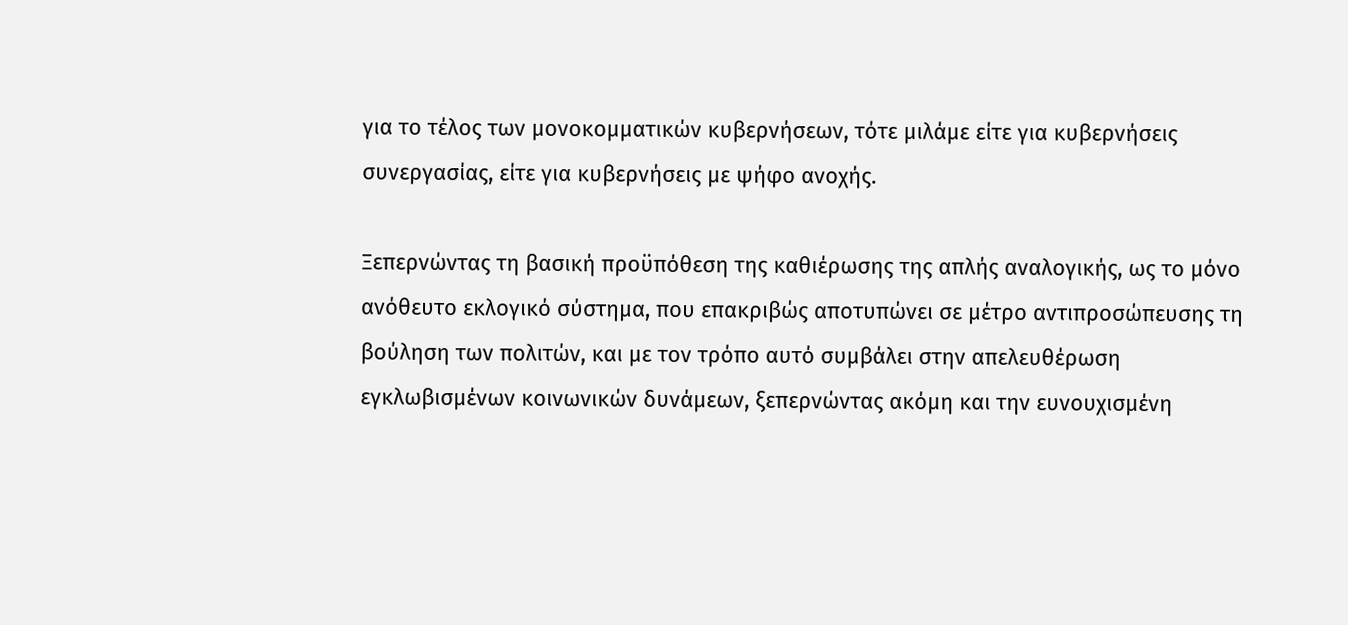για το τέλος των μονοκομματικών κυβερνήσεων, τότε μιλάμε είτε για κυβερνήσεις συνεργασίας, είτε για κυβερνήσεις με ψήφο ανοχής.

Ξεπερνώντας τη βασική προϋπόθεση της καθιέρωσης της απλής αναλογικής, ως το μόνο ανόθευτο εκλογικό σύστημα, που επακριβώς αποτυπώνει σε μέτρο αντιπροσώπευσης τη βούληση των πολιτών, και με τον τρόπο αυτό συμβάλει στην απελευθέρωση εγκλωβισμένων κοινωνικών δυνάμεων, ξεπερνώντας ακόμη και την ευνουχισμένη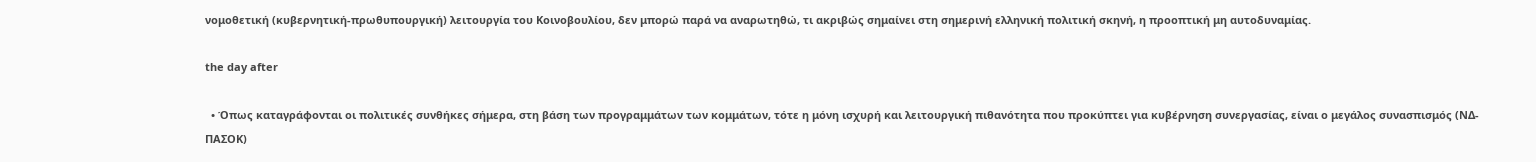νομοθετική (κυβερνητική-πρωθυπουργική) λειτουργία του Κοινοβουλίου, δεν μπορώ παρά να αναρωτηθώ, τι ακριβώς σημαίνει στη σημερινή ελληνική πολιτική σκηνή, η προοπτική μη αυτοδυναμίας.

the day after

  • Όπως καταγράφονται οι πολιτικές συνθήκες σήμερα, στη βάση των προγραμμάτων των κομμάτων, τότε η μόνη ισχυρή και λειτουργική πιθανότητα που προκύπτει για κυβέρνηση συνεργασίας, είναι ο μεγάλος συνασπισμός (ΝΔ-ΠΑΣΟΚ)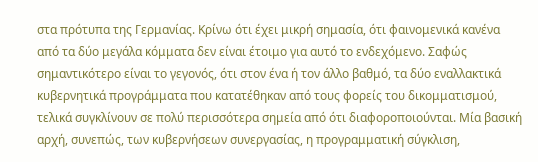στα πρότυπα της Γερμανίας. Κρίνω ότι έχει μικρή σημασία, ότι φαινομενικά κανένα από τα δύο μεγάλα κόμματα δεν είναι έτοιμο για αυτό το ενδεχόμενο. Σαφώς σημαντικότερο είναι το γεγονός, ότι στον ένα ή τον άλλο βαθμό, τα δύο εναλλακτικά κυβερνητικά προγράμματα που κατατέθηκαν από τους φορείς του δικομματισμού, τελικά συγκλίνουν σε πολύ περισσότερα σημεία από ότι διαφοροποιούνται. Μία βασική αρχή, συνεπώς, των κυβερνήσεων συνεργασίας, η προγραμματική σύγκλιση,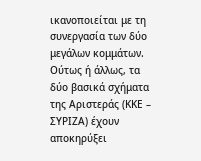ικανοποιείται με τη συνεργασία των δύο μεγάλων κομμάτων. Ούτως ή άλλως, τα δύο βασικά σχήματα της Αριστεράς (ΚΚΕ – ΣΥΡΙΖΑ) έχουν αποκηρύξει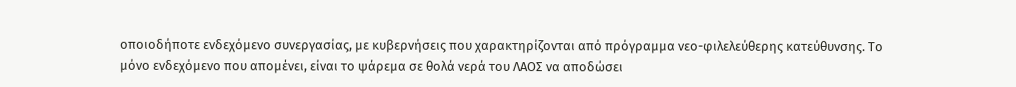οποιοδήποτε ενδεχόμενο συνεργασίας, με κυβερνήσεις που χαρακτηρίζονται από πρόγραμμα νεο-φιλελεύθερης κατεύθυνσης. Το μόνο ενδεχόμενο που απομένει, είναι το ψάρεμα σε θολά νερά του ΛΑΟΣ να αποδώσει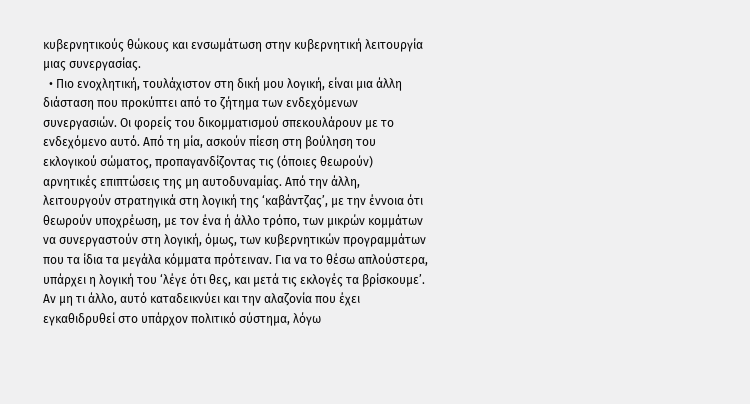κυβερνητικούς θώκους και ενσωμάτωση στην κυβερνητική λειτουργία μιας συνεργασίας.
  • Πιο ενοχλητική, τουλάχιστον στη δική μου λογική, είναι μια άλλη διάσταση που προκύπτει από το ζήτημα των ενδεχόμενων συνεργασιών. Οι φορείς του δικομματισμού σπεκουλάρουν με το ενδεχόμενο αυτό. Από τη μία, ασκούν πίεση στη βούληση του εκλογικού σώματος, προπαγανδίζοντας τις (όποιες θεωρούν) αρνητικές επιπτώσεις της μη αυτοδυναμίας. Από την άλλη, λειτουργούν στρατηγικά στη λογική της ‘καβάντζας’, με την έννοια ότι θεωρούν υποχρέωση, με τον ένα ή άλλο τρόπο, των μικρών κομμάτων να συνεργαστούν στη λογική, όμως, των κυβερνητικών προγραμμάτων που τα ίδια τα μεγάλα κόμματα πρότειναν. Για να το θέσω απλούστερα, υπάρχει η λογική του ‘λέγε ότι θες, και μετά τις εκλογές τα βρίσκουμε’. Αν μη τι άλλο, αυτό καταδεικνύει και την αλαζονία που έχει εγκαθιδρυθεί στο υπάρχον πολιτικό σύστημα, λόγω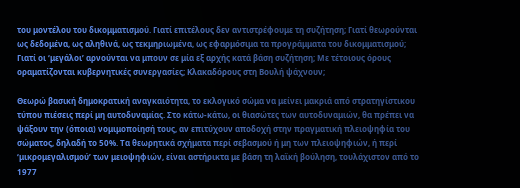του μοντέλου του δικομματισμού. Γιατί επιτέλους δεν αντιστρέφουμε τη συζήτηση; Γιατί θεωρούνται ως δεδομένα, ως αληθινά, ως τεκμηριωμένα, ως εφαρμόσιμα τα προγράμματα του δικομματισμού; Γιατί οι ‘μεγάλοι’ αρνούνται να μπουν σε μία εξ αρχής κατά βάση συζήτηση; Με τέτοιους όρους οραματίζονται κυβερνητικές συνεργασίες; Κλακαδόρους στη Βουλή ψάχνουν;

Θεωρώ βασική δημοκρατική αναγκαιότητα, το εκλογικό σώμα να μείνει μακριά από στρατηγίστικου τύπου πιέσεις περί μη αυτοδυναμίας. Στο κάτω-κάτω, οι θιασώτες των αυτοδυναμιών, θα πρέπει να ψάξουν την (όποια) νομιμοποίησή τους, αν επιτύχουν αποδοχή στην πραγματική πλειοψηφία του σώματος, δηλαδή το 50%. Τα θεωρητικά σχήματα περί σεβασμού ή μη των πλειοψηφιών, ή περί ‘μικρομεγαλισμού’ των μειοψηφιών, είναι αστήρικτα με βάση τη λαϊκή βούληση, τουλάχιστον από το 1977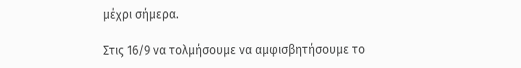μέχρι σήμερα.

Στις 16/9 να τολμήσουμε να αμφισβητήσουμε το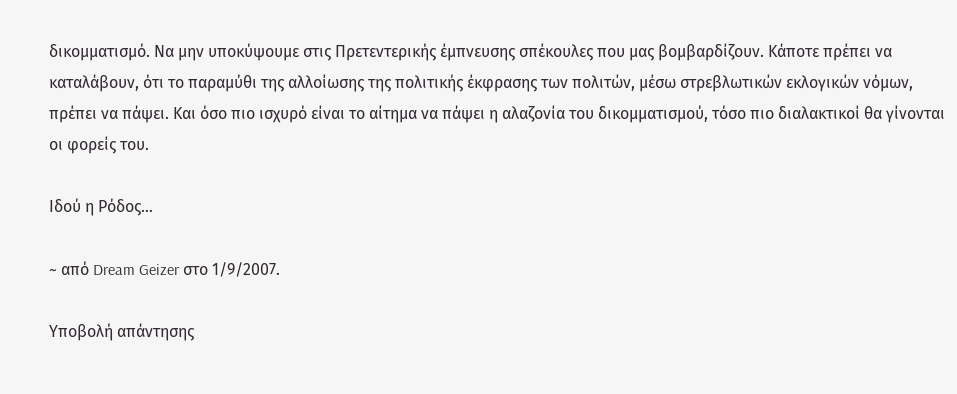δικομματισμό. Να μην υποκύψουμε στις Πρετεντερικής έμπνευσης σπέκουλες που μας βομβαρδίζουν. Κάποτε πρέπει να καταλάβουν, ότι το παραμύθι της αλλοίωσης της πολιτικής έκφρασης των πολιτών, μέσω στρεβλωτικών εκλογικών νόμων, πρέπει να πάψει. Και όσο πιο ισχυρό είναι το αίτημα να πάψει η αλαζονία του δικομματισμού, τόσο πιο διαλακτικοί θα γίνονται οι φορείς του.

Ιδού η Ρόδος…

~ από Dream Geizer στο 1/9/2007.

Υποβολή απάντησης